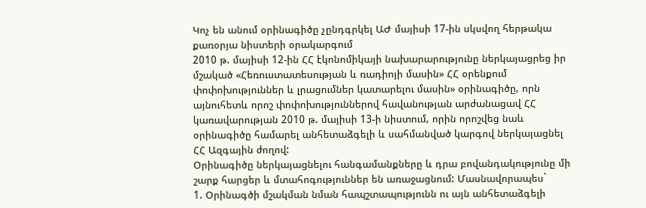Կոչ են անում օրինագիծը չընդգրկել ԱԺ մայիսի 17-ին սկսվող հերթակա քառօրյա նիստերի օրակարգում
2010 թ. մայիսի 12-ին ՀՀ էկոնոմիկայի նախարարությունը ներկայացրեց իր մշակած «Հեռուստատեսության և ռադիոյի մասին» ՀՀ օրենքում փոփոխություններ և լրացումներ կատարելու մասին» օրինագիծը, որն այնուհետև որոշ փոփոխություններով հավանության արժանացավ ՀՀ կառավարության 2010 թ. մայիսի 13-ի նիստում, որին որոշվեց նաև օրինագիծը համարել անհետաձգելի և սահմանված կարգով ներկայացնել ՀՀ Ազգային ժողով:
Օրինագիծը ներկայացնելու հանգամանքները և դրա բովանդակությունը մի շարք հարցեր և մտահոգություններ են առաջացնում: Մասնավորապես`
1. Օրինագծի մշակման նման հապշտապությունն ու այն անհետաձգելի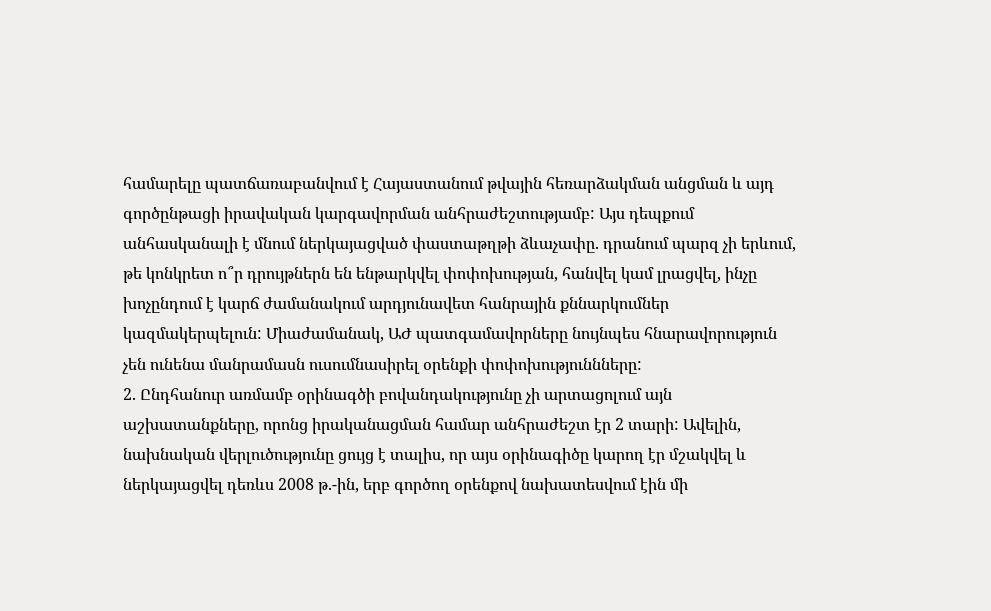համարելը պատճառաբանվում է Հայաստանում թվային հեռարձակման անցման և այդ գործընթացի իրավական կարգավորման անհրաժեշտությամբ: Այս դեպքում անհասկանալի է մնում ներկայացված փաստաթղթի ձևաչափը. դրանում պարզ չի երևում, թե կոնկրետ ո՞ր դրույթներն են ենթարկվել փոփոխության, հանվել կամ լրացվել, ինչը խոչընդում է կարճ ժամանակում արդյունավետ հանրային քննարկումներ կազմակերպելուն: Միաժամանակ, ԱԺ պատգամավորները նույնպես հնարավորություն չեն ունենա մանրամասն ուսումնասիրել օրենքի փոփոխություննները:
2. Ընդհանուր առմամբ օրինագծի բովանդակությունը չի արտացոլում այն աշխատանքները, որոնց իրականացման համար անհրաժեշտ էր 2 տարի: Ավելին, նախնական վերլուծությունը ցույց է տալիս, որ այս օրինագիծը կարող էր մշակվել և ներկայացվել դեռևս 2008 թ.-ին, երբ գործող օրենքով նախատեսվում էին մի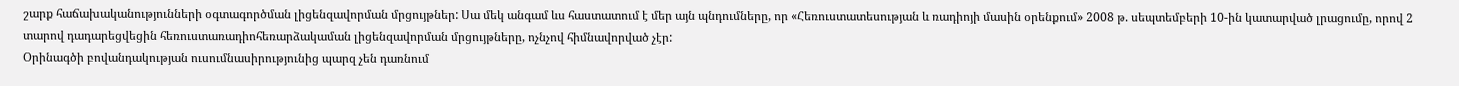շարք հաճախականությունների օգտագործման լիցենզավորման մրցույթներ: Սա մեկ անգամ ևս հաստատում է մեր այն պնդումները, որ «Հեռուստատեսության և ռադիոյի մասին օրենքում» 2008 թ. սեպտեմբերի 10-ին կատարված լրացումը, որով 2 տարով դադարեցվեցին հեռուստառադիոհեռարձակաման լիցենզավորման մրցույթները, ոչնչով հիմնավորված չէր:
Օրինագծի բովանդակության ուսումնասիրությունից պարզ չեն դառնում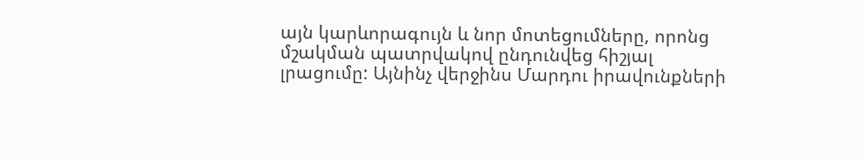այն կարևորագույն և նոր մոտեցումները, որոնց մշակման պատրվակով ընդունվեց հիշյալ լրացումը: Այնինչ վերջինս Մարդու իրավունքների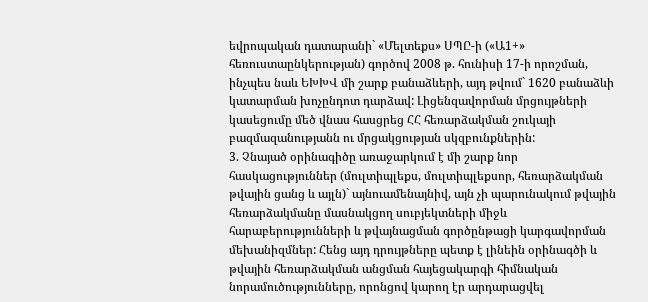եվրոպական դատարանի` «Մելտեքս» ՍՊԸ-ի («Ա1+» հեռուստաընկերության) գործով 2008 թ. հունիսի 17-ի որոշման, ինչպես նաև ԵԽԽՎ մի շարք բանաձևերի, այդ թվում` 1620 բանաձևի կատարման խոչընդոտ դարձավ: Լիցենզավորման մրցույթների կասեցումը մեծ վնաս հասցրեց ՀՀ հեռարձակման շուկայի բազմազանությանն ու մրցակցության սկզբունքներին:
3. Չնայած օրինագիծը առաջարկում է մի շարք նոր հասկացություններ (մուլտիպլեքս, մուլտիպլեքսոր, հեռարձակման թվային ցանց և այլն)` այնուամենայնիվ, այն չի պարունակում թվային հեռարձակմանը մասնակցող սուբյեկտների միջև հարաբերությունների և թվայնացման գործընթացի կարգավորման մեխանիզմներ: Հենց այդ դրույթները պետք է լինեին օրինագծի և թվային հեռարձակման անցման հայեցակարգի հիմնական նորամուծությունները, որոնցով կարող էր արդարացվել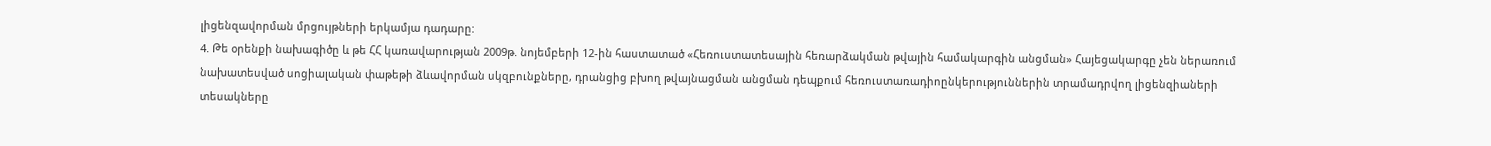լիցենզավորման մրցույթների երկամյա դադարը:
4. Թե օրենքի նախագիծը և թե ՀՀ կառավարության 2009թ. նոյեմբերի 12-ին հաստատած «Հեռուստատեսային հեռարձակման թվային համակարգին անցման» Հայեցակարգը չեն ներառում նախատեսված սոցիալական փաթեթի ձևավորման սկզբունքները, դրանցից բխող թվայնացման անցման դեպքում հեռուստառադիոընկերություններին տրամադրվող լիցենզիաների տեսակները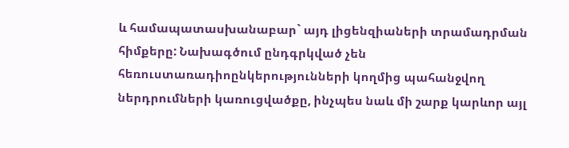և համապատասխանաբար` այդ լիցենզիաների տրամադրման հիմքերը: Նախագծում ընդգրկված չեն հեռուստառադիոընկերությունների կողմից պահանջվող ներդրումների կառուցվածքը, ինչպես նաև մի շարք կարևոր այլ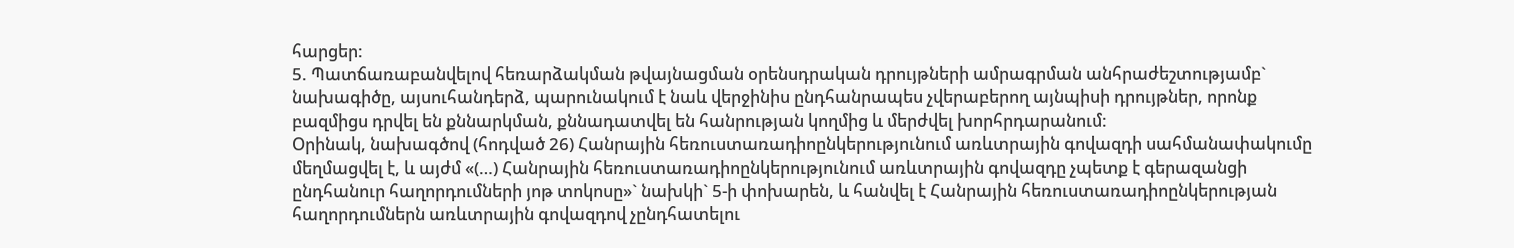հարցեր:
5. Պատճառաբանվելով հեռարձակման թվայնացման օրենսդրական դրույթների ամրագրման անհրաժեշտությամբ` նախագիծը, այսուհանդերձ, պարունակում է նաև վերջինիս ընդհանրապես չվերաբերող այնպիսի դրույթներ, որոնք բազմիցս դրվել են քննարկման, քննադատվել են հանրության կողմից և մերժվել խորհրդարանում:
Օրինակ, նախագծով (հոդված 26) Հանրային հեռուստառադիոընկերությունում առևտրային գովազդի սահմանափակումը մեղմացվել է, և այժմ «(…) Հանրային հեռուստառադիոընկերությունում առևտրային գովազդը չպետք է գերազանցի ընդհանուր հաղորդումների յոթ տոկոսը»` նախկի` 5-ի փոխարեն, և հանվել է Հանրային հեռուստառադիոընկերության հաղորդումներն առևտրային գովազդով չընդհատելու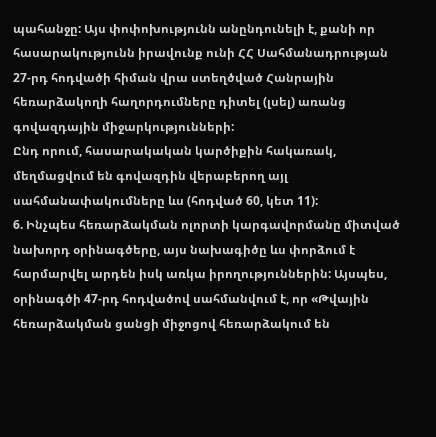պահանջը: Այս փոփոխությունն անընդունելի է, քանի որ հասարակությունն իրավունք ունի ՀՀ Սահմանադրության 27-րդ հոդվածի հիման վրա ստեղծված Հանրային հեռարձակողի հաղորդումները դիտել (լսել) առանց գովազդային միջարկությունների:
Ընդ որում, հասարակական կարծիքին հակառակ, մեղմացվում են գովազդին վերաբերող այլ սահմանափակումները ևս (հոդված 60, կետ 11):
6. Ինչպես հեռարձակման ոլորտի կարգավորմանը միտված նախորդ օրինագծերը, այս նախագիծը ևս փորձում է հարմարվել արդեն իսկ առկա իրողություններին: Այսպես, օրինագծի 47-րդ հոդվածով սահմանվում է, որ «Թվային հեռարձակման ցանցի միջոցով հեռարձակում են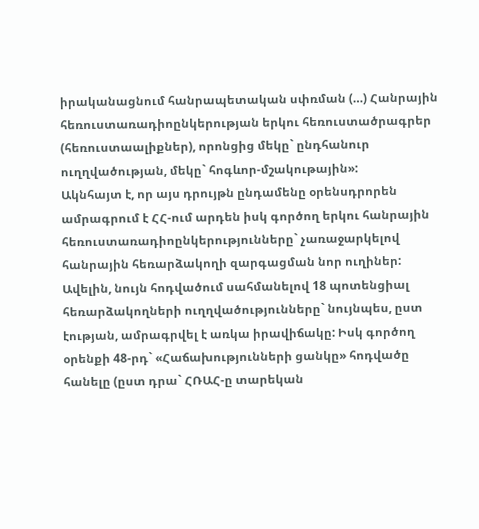իրականացնում հանրապետական սփռման (…) Հանրային հեռուստառադիոընկերության երկու հեռուստածրագրեր (հեռուստաալիքներ), որոնցից մեկը` ընդհանուր ուղղվածության, մեկը` հոգևոր-մշակութային»:
Ակնհայտ է, որ այս դրույթն ընդամենը օրենսդրորեն ամրագրում է ՀՀ-ում արդեն իսկ գործող երկու հանրային հեռուստառադիոընկերությունները` չառաջարկելով հանրային հեռարձակողի զարգացման նոր ուղիներ: Ավելին, նույն հոդվածում սահմանելով 18 պոտենցիալ հեռարձակողների ուղղվածությունները` նույնպես, ըստ էության, ամրագրվել է առկա իրավիճակը: Իսկ գործող օրենքի 48-րդ` «Հաճախությունների ցանկը» հոդվածը հանելը (ըստ դրա` ՀՌԱՀ-ը տարեկան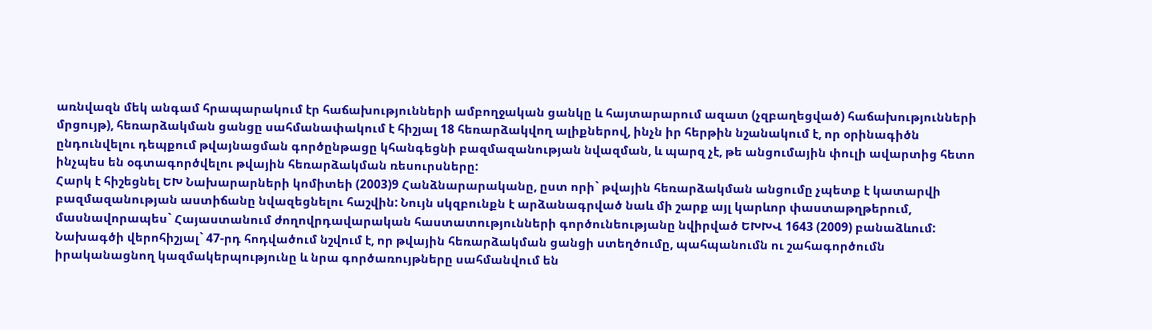առնվազն մեկ անգամ հրապարակում էր հաճախությունների ամբողջական ցանկը և հայտարարում ազատ (չզբաղեցված) հաճախությունների մրցույթ), հեռարձակման ցանցը սահմանափակում է հիշյալ 18 հեռարձակվող ալիքներով, ինչն իր հերթին նշանակում է, որ օրինագիծն ընդունվելու դեպքում թվայնացման գործընթացը կհանգեցնի բազմազանության նվազման, և պարզ չէ, թե անցումային փուլի ավարտից հետո ինչպես են օգտագործվելու թվային հեռարձակման ռեսուրսները:
Հարկ է հիշեցնել ԵԽ Նախարարների կոմիտեի (2003)9 Հանձնարարականը, ըստ որի` թվային հեռարձակման անցումը չպետք է կատարվի բազմազանության աստիճանը նվազեցնելու հաշվին: Նույն սկզբունքն է արձանագրված նաև մի շարք այլ կարևոր փաստաթղթերում, մասնավորապես` Հայաստանում ժողովրդավարական հաստատությունների գործունեությանը նվիրված ԵԽԽՎ 1643 (2009) բանաձևում:
Նախագծի վերոհիշյալ` 47-րդ հոդվածում նշվում է, որ թվային հեռարձակման ցանցի ստեղծումը, պահպանումն ու շահագործումն իրականացնող կազմակերպությունը և նրա գործառույթները սահմանվում են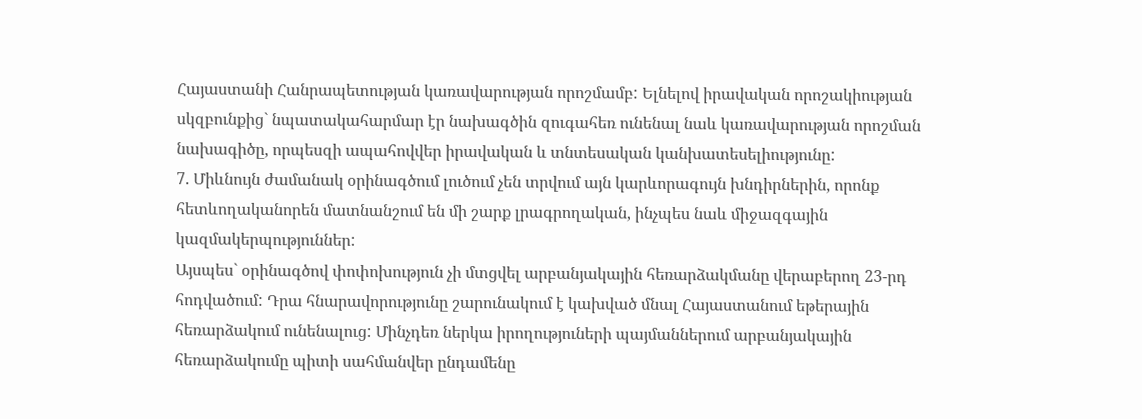Հայաստանի Հանրապետության կառավարության որոշմամբ: Ելնելով իրավական որոշակիության սկզբունքից` նպատակահարմար էր նախագծին զուգահեռ ունենալ նաև կառավարության որոշման նախագիծը, որպեսզի ապահովվեր իրավական և տնտեսական կանխատեսելիությունը:
7. Միևնույն ժամանակ օրինագծում լուծում չեն տրվում այն կարևորագույն խնդիրներին, որոնք հետևողականորեն մատնանշում են մի շարք լրագրողական, ինչպես նաև միջազգային կազմակերպություններ:
Այսպես` օրինագծով փոփոխություն չի մտցվել արբանյակային հեռարձակմանը վերաբերող 23-րդ հոդվածում: Դրա հնարավորությունը շարունակում է կախված մնալ Հայաստանում եթերային հեռարձակում ունենալուց: Մինչդեռ ներկա իրողություների պայմաններում արբանյակային հեռարձակումը պիտի սահմանվեր ընդամենը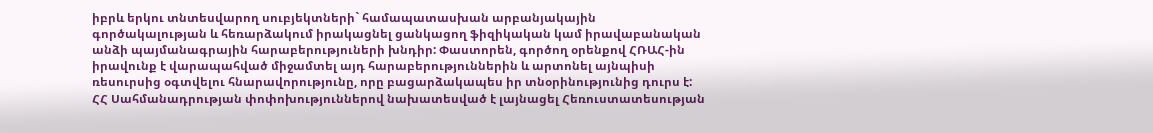իբրև երկու տնտեսվարող սուբյեկտների` համապատասխան արբանյակային գործակալության և հեռարձակում իրակացնել ցանկացող ֆիզիկական կամ իրավաբանական անձի պայմանագրային հարաբերություների խնդիր: Փաստորեն, գործող օրենքով ՀՌԱՀ-ին իրավունք է վարապահված միջամտել այդ հարաբերություններին և արտոնել այնպիսի ռեսուրսից օգտվելու հնարավորությունը, որը բացարձակապես իր տնօրինությունից դուրս է:
ՀՀ Սահմանադրության փոփոխություններով նախատեսված է լայնացել Հեռուստատեսության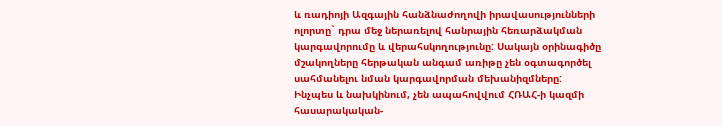և ռադիոյի Ազգային հանձնաժողովի իրավասությունների ոլորտը` դրա մեջ ներառելով հանրային հեռարձակման կարգավորումը և վերահսկողությունը: Սակայն օրինագիծը մշակողները հերթական անգամ առիթը չեն օգտագործել սահմանելու նման կարգավորման մեխանիզմները:
Ինչպես և նախկինում, չեն ապահովվում ՀՌԱՀ-ի կազմի հասարակական-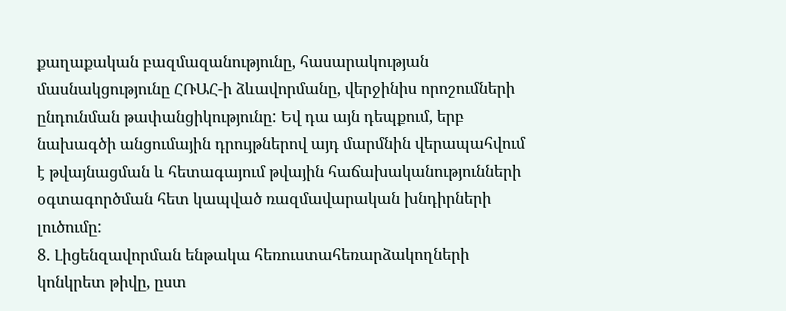քաղաքական բազմազանությունը, հասարակության մասնակցությունը ՀՌԱՀ-ի ձևավորմանը, վերջինիս որոշումների ընդունման թափանցիկությունը: Եվ դա այն դեպքում, երբ նախագծի անցումային դրույթներով այդ մարմնին վերապահվում է թվայնացման և հետագայում թվային հաճախականությունների օգտագործման հետ կապված ռազմավարական խնդիրների լուծումը:
8. Լիցենզավորման ենթակա հեռուստահեռարձակողների կոնկրետ թիվը, ըստ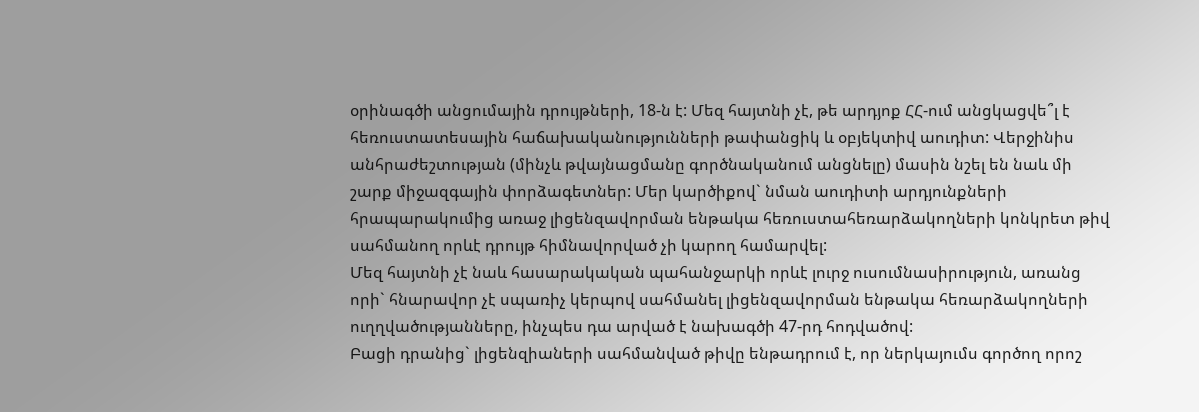օրինագծի անցումային դրույթների, 18-ն է: Մեզ հայտնի չէ, թե արդյոք ՀՀ-ում անցկացվե՞լ է հեռուստատեսային հաճախականությունների թափանցիկ և օբյեկտիվ աուդիտ: Վերջինիս անհրաժեշտության (մինչև թվայնացմանը գործնականում անցնելը) մասին նշել են նաև մի շարք միջազգային փորձագետներ: Մեր կարծիքով` նման աուդիտի արդյունքների հրապարակումից առաջ լիցենզավորման ենթակա հեռուստահեռարձակողների կոնկրետ թիվ սահմանող որևէ դրույթ հիմնավորված չի կարող համարվել:
Մեզ հայտնի չէ նաև հասարակական պահանջարկի որևէ լուրջ ուսումնասիրություն, առանց որի` հնարավոր չէ սպառիչ կերպով սահմանել լիցենզավորման ենթակա հեռարձակողների ուղղվածությանները, ինչպես դա արված է նախագծի 47-րդ հոդվածով:
Բացի դրանից` լիցենզիաների սահմանված թիվը ենթադրում է, որ ներկայումս գործող որոշ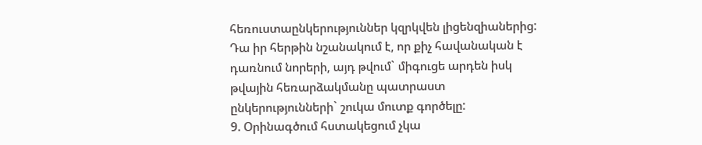հեռուստաընկերություններ կզրկվեն լիցենզիաներից: Դա իր հերթին նշանակում է, որ քիչ հավանական է դառնում նորերի, այդ թվում` միգուցե արդեն իսկ թվային հեռարձակմանը պատրաստ ընկերությունների` շուկա մուտք գործելը:
9. Օրինագծում հստակեցում չկա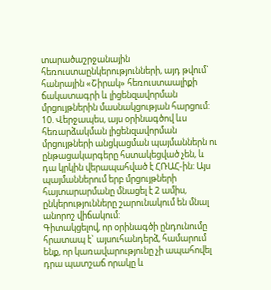տարածաշրջանային հեռուստաընկերությունների, այդ թվում` հանրային «Շիրակ» հեռուստաալիքի ճակատագրի և լիցենզավորման մրցույթներին մասնակցության հարցում:
10. Վերջապես, այս օրինագծով ևս հեռարձակման լիցենզավորման մրցույթների անցկացման պայմաններն ու ընթացակարգերը հստակեցված չեն, և դա կրկին վերապահված է ՀՌԱՀ-ին: Այս պայմաններում երբ մրցույթների հայտարարմանը մնացել է 2 ամիս, ընկերությունները շարունակում են մնալ անորոշ վիճակում:
Գիտակցելով, որ օրինագծի ընդունումը հրատապ է` այսուհանդերձ, համարում ենք, որ կառավարությունը չի ապահովել դրա պատշաճ որակը և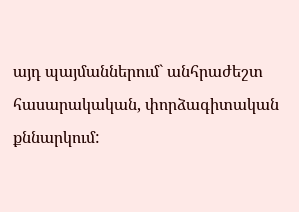այդ պայմաններում` անհրաժեշտ հասարակական, փորձագիտական քննարկում: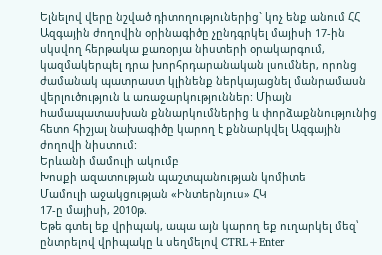Ելնելով վերը նշված դիտողություներից` կոչ ենք անում ՀՀ Ազգային ժողովին օրինագիծը չընդգրկել մայիսի 17-ին սկսվող հերթակա քառօրյա նիստերի օրակարգում, կազմակերպել դրա խորհրդարանական լսումներ, որոնց ժամանակ պատրաստ կլինենք ներկայացնել մանրամասն վերլուծություն և առաջարկություններ: Միայն hամապատասխան քննարկումներից և փորձաքննությունից հետո հիշյալ նախագիծը կարող է քննարկվել Ազգային ժողովի նիստում:
Երևանի մամուլի ակումբ
Խոսքի ազատության պաշտպանության կոմիտե
Մամուլի աջակցության «Ինտերնյուս» ՀԿ
17-ը մայիսի, 2010թ.
Եթե գտել եք վրիպակ, ապա այն կարող եք ուղարկել մեզ՝ ընտրելով վրիպակը և սեղմելով CTRL+Enter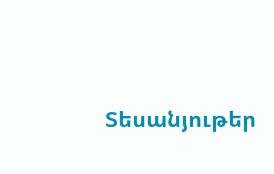Տեսանյութեր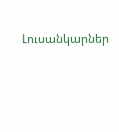Լուսանկարներ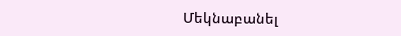Մեկնաբանել